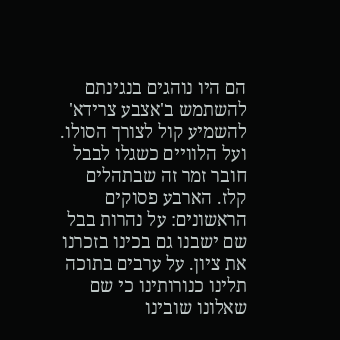הם היו נוהגים בנגינתם להשתמש ב'אצבע צרידא' להשמיע קול לצורך הסולו. ועל הלוויים כשגלו לבבל חובר זמר זה שבתהלים קלז. הארבע פסוקים הראשונים: על נהרות בבל שם ישבנו גם בכינו בזכרנו את ציון. על ערבים בתוכה תלינו כנורותינו כי שם שאלונו שובינו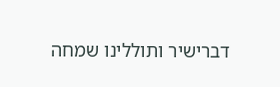דברישיר ותוללינו שמחה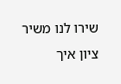שירו לנו משיר ציון איך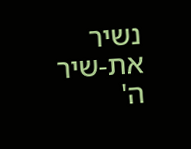נשיר את-שיר ה'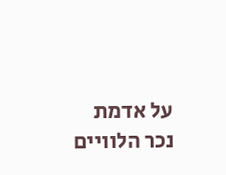על אדמת נכר הלוויים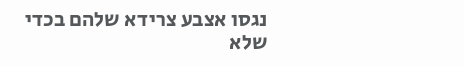נגסו אצבע צרידא שלהם בכדי שלא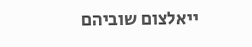ייאלצום שוביהם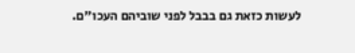לעשות כזאת גם בבבל לפני שוביהם העכו"ם.